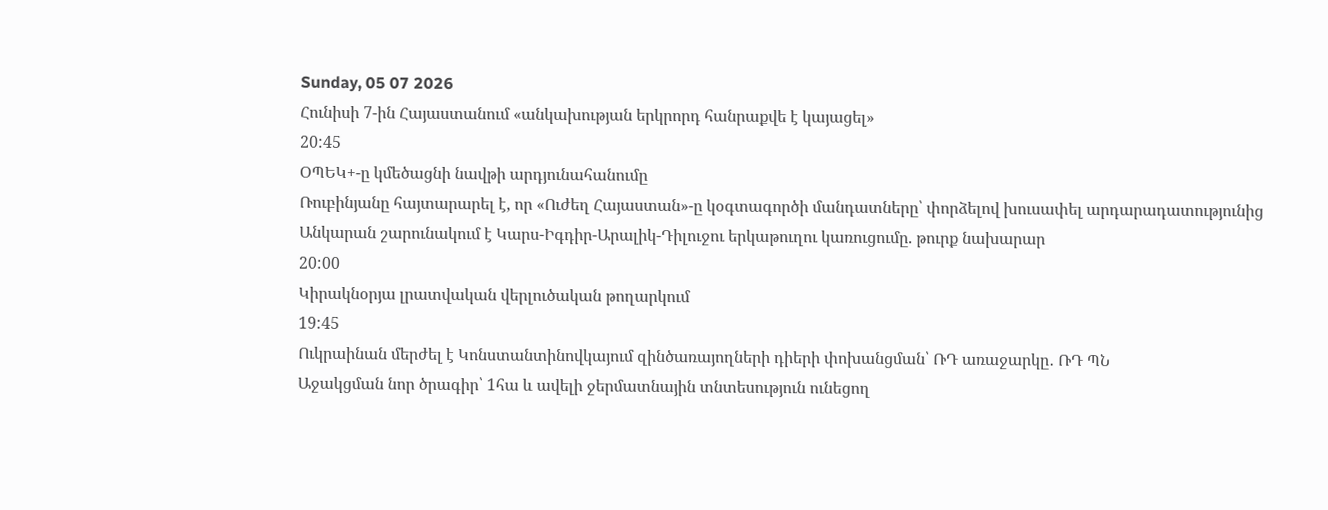Sunday, 05 07 2026
Հունիսի 7-ին Հայաստանում «անկախության երկրորդ հանրաքվե է կայացել»
20:45
ՕՊԵԿ+-ը կմեծացնի նավթի արդյունահանումը
Ռուբինյանը հայտարարել է, որ «Ուժեղ Հայաստան»-ը կօգտագործի մանդատները՝ փորձելով խուսափել արդարադատությունից
Անկարան շարունակում է Կարս-Իգդիր-Արալիկ-Դիլուջու երկաթուղու կառուցումը. թուրք նախարար
20:00
Կիրակնօրյա լրատվական վերլուծական թողարկում
19:45
Ուկրաինան մերժել է Կոնստանտինովկայում զինծառայողների դիերի փոխանցման՝ ՌԴ առաջարկը․ ՌԴ ՊՆ
Աջակցման նոր ծրագիր՝ 1հա և ավելի ջերմատնային տնտեսություն ունեցող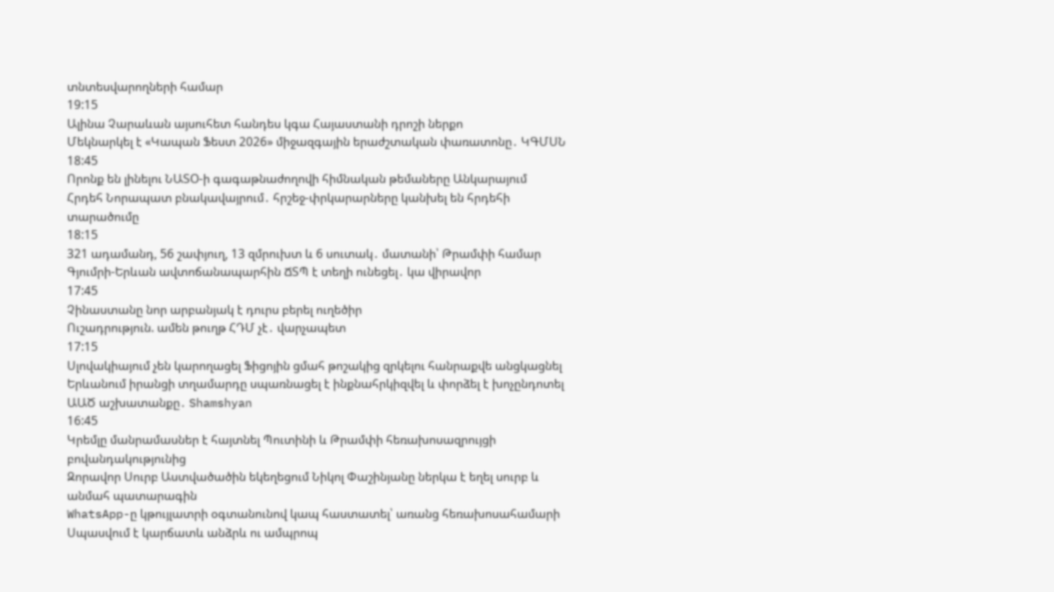տնտեսվարողների համար
19:15
Ալինա Չարաևան այսուհետ հանդես կգա Հայաստանի դրոշի ներքո
Մեկնարկել է «Կապան Ֆեստ 2026» միջազգային երաժշտական փառատոնը․ ԿԳՄՍՆ
18:45
Որոնք են լինելու ՆԱՏՕ-ի գագաթնաժողովի հիմնական թեմաները Անկարայում
Հրդեհ Նորապատ բնակավայրում․ հրշեջ-փրկարարները կանխել են հրդեհի տարածումը
18:15
321 ադամանդ, 56 շափյուղ, 13 զմրուխտ և 6 սուտակ․ մատանի՝ Թրամփի համար
Գյումրի-Երևան ավտոճանապարհին ՃՏՊ է տեղի ունեցել․ կա վիրավոր
17:45
Չինաստանը նոր արբանյակ է դուրս բերել ուղեծիր
Ուշադրություն. ամեն թուղթ ՀԴՄ չէ․ վարչապետ
17:15
Սլովակիայում չեն կարողացել Ֆիցոյին ցմահ թոշակից զրկելու հանրաքվե անցկացնել
Երևանում իրանցի տղամարդը սպառնացել է ինքնահրկիզվել և փորձել է խոչընդոտել ԱԱԾ աշխատանքը․ Shamshyan
16:45
Կրեմլը մանրամասներ է հայտնել Պուտինի և Թրամփի հեռախոսազրույցի բովանդակությունից
Զորավոր Սուրբ Աստվածածին եկեղեցում Նիկոլ Փաշինյանը ներկա է եղել սուրբ և անմահ պատարագին
WhatsApp-ը կթույլատրի օգտանունով կապ հաստատել՝ առանց հեռախոսահամարի
Սպասվում է կարճատև անձրև ու ամպրոպ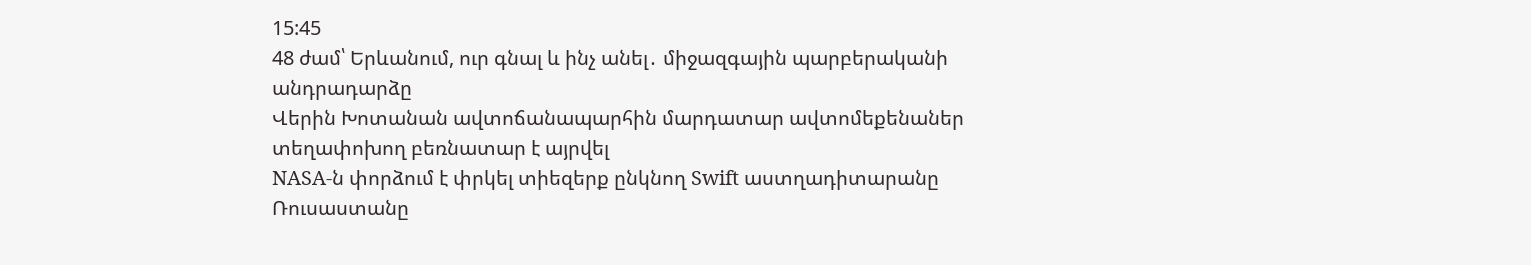15:45
48 ժամ՝ Երևանում, ուր գնալ և ինչ անել․ միջազգային պարբերականի անդրադարձը
Վերին Խոտանան ավտոճանապարհին մարդատար ավտոմեքենաներ տեղափոխող բեռնատար է այրվել
NASA-ն փորձում է փրկել տիեզերք ընկնող Swift աստղադիտարանը
Ռուսաստանը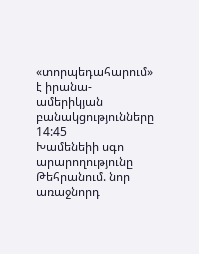«տորպեդահարում» է իրանա-ամերիկյան բանակցությունները
14:45
Խամենեիի սգո արարողությունը Թեհրանում. նոր առաջնորդ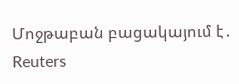Մոջթաբան բացակայում է․ Reuters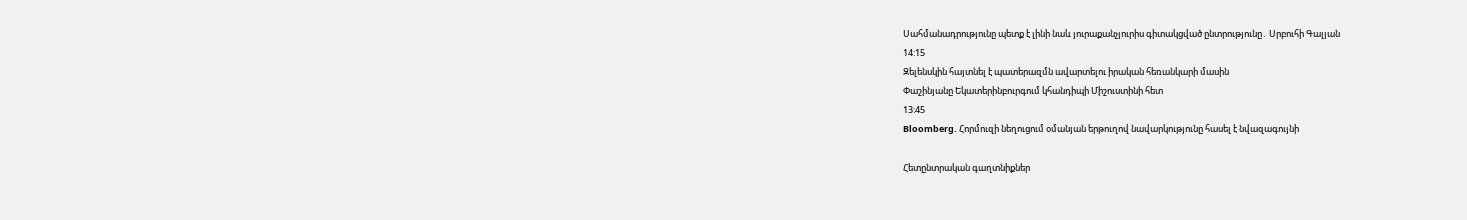Սահմանադրությունը պետք է լինի նաև յուրաքանչյուրիս գիտակցված ընտրությունը․ Սրբուհի Գալյան
14:15
Զելենսկին հայտնել է պատերազմն ավարտելու իրական հեռանկարի մասին
Փաշինյանը Եկատերինբուրգում կհանդիպի Միշուստինի հետ
13:45
Bloomberg. Հորմուզի նեղուցում օմանյան երթուղով նավարկությունը հասել է նվազագույնի

Հետընտրական գաղտնիքներ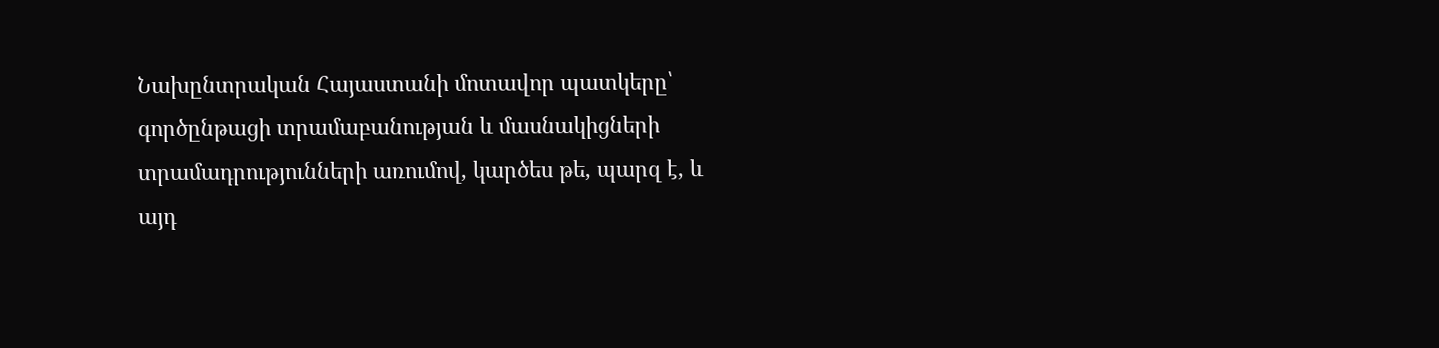Նախընտրական Հայաստանի մոտավոր պատկերը՝ գործընթացի տրամաբանության և մասնակիցների տրամադրությունների առումով, կարծես թե, պարզ է, և այդ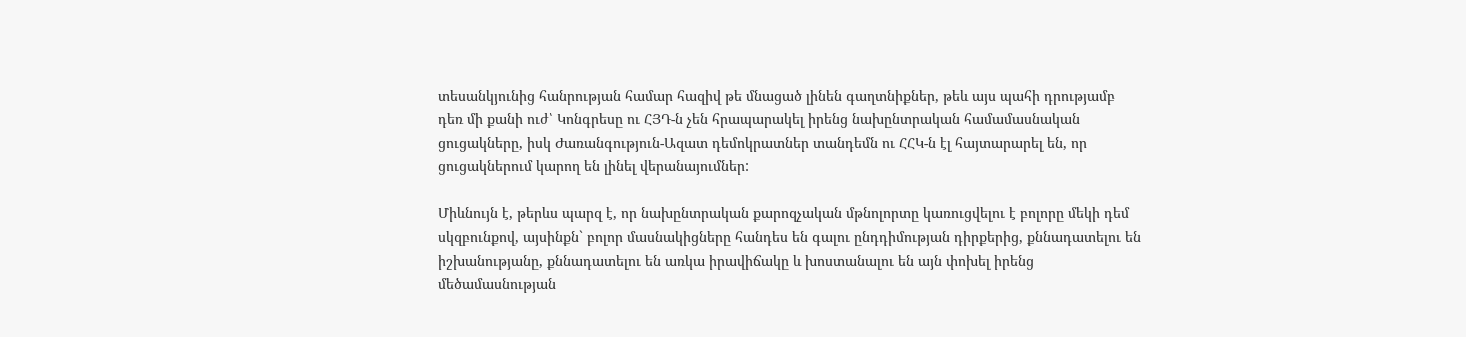տեսանկյունից հանրության համար հազիվ թե մնացած լինեն գաղտնիքներ, թեև այս պահի դրությամբ դեռ մի քանի ուժ՝ Կոնգրեսը ու ՀՅԴ-ն չեն հրապարակել իրենց նախընտրական համամասնական ցուցակները, իսկ Ժառանգություն-Ազատ դեմոկրատներ տանդեմն ու ՀՀԿ-ն էլ հայտարարել են, որ ցուցակներում կարող են լինել վերանայումներ:

Միևնույն է, թերևս պարզ է, որ նախընտրական քարոզչական մթնոլորտը կառուցվելու է բոլորը մեկի դեմ սկզբունքով, այսինքն` բոլոր մասնակիցները հանդես են գալու ընդդիմության դիրքերից, քննադատելու են իշխանությանը, քննադատելու են առկա իրավիճակը և խոստանալու են այն փոխել իրենց մեծամասնության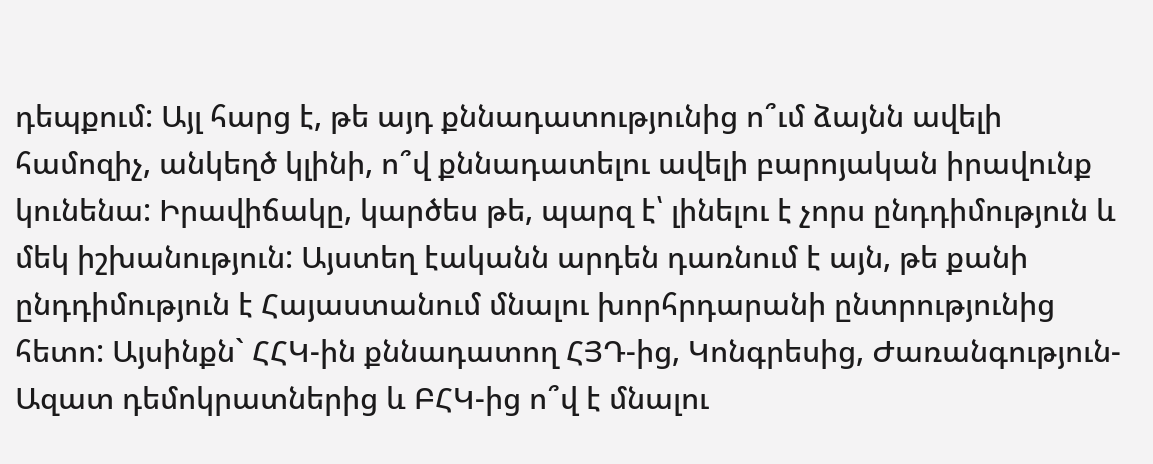դեպքում: Այլ հարց է, թե այդ քննադատությունից ո՞ւմ ձայնն ավելի համոզիչ, անկեղծ կլինի, ո՞վ քննադատելու ավելի բարոյական իրավունք կունենա: Իրավիճակը, կարծես թե, պարզ է՝ լինելու է չորս ընդդիմություն և մեկ իշխանություն: Այստեղ էականն արդեն դառնում է այն, թե քանի ընդդիմություն է Հայաստանում մնալու խորհրդարանի ընտրությունից հետո: Այսինքն` ՀՀԿ-ին քննադատող ՀՅԴ-ից, Կոնգրեսից, Ժառանգություն-Ազատ դեմոկրատներից և ԲՀԿ-ից ո՞վ է մնալու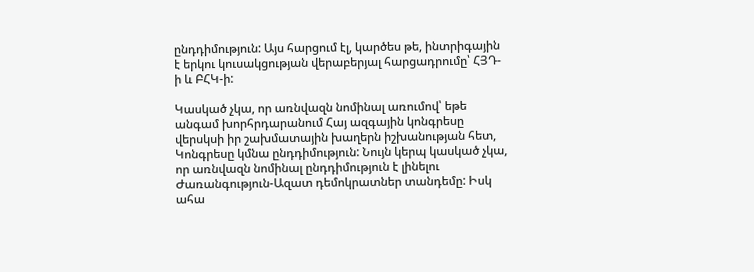ընդդիմություն: Այս հարցում էլ, կարծես թե, ինտրիգային է երկու կուսակցության վերաբերյալ հարցադրումը՝ ՀՅԴ-ի և ԲՀԿ-ի:

Կասկած չկա, որ առնվազն նոմինալ առումով՝ եթե անգամ խորհրդարանում Հայ ազգային կոնգրեսը վերսկսի իր շախմատային խաղերն իշխանության հետ, Կոնգրեսը կմնա ընդդիմություն: Նույն կերպ կասկած չկա, որ առնվազն նոմինալ ընդդիմություն է լինելու Ժառանգություն-Ազատ դեմոկրատներ տանդեմը: Իսկ ահա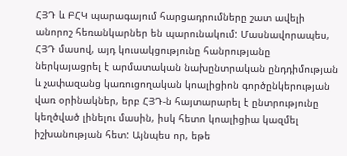ՀՅԴ և ԲՀԿ պարագայում հարցադրումները շատ ավելի անորոշ հեռանկարներ են պարունակում: Մասնավորապես, ՀՅԴ մասով, այդ կուսակցությունը հանրությանը ներկայացրել է արմատական նախընտրական ընդդիմության և չափազանց կառուցողական կոալիցիոն գործընկերության վառ օրինակներ, երբ ՀՅԴ-ն հայտարարել է ընտրությունը կեղծված լինելու մասին, իսկ հետո կոալիցիա կազմել իշխանության հետ: Այնպես որ, եթե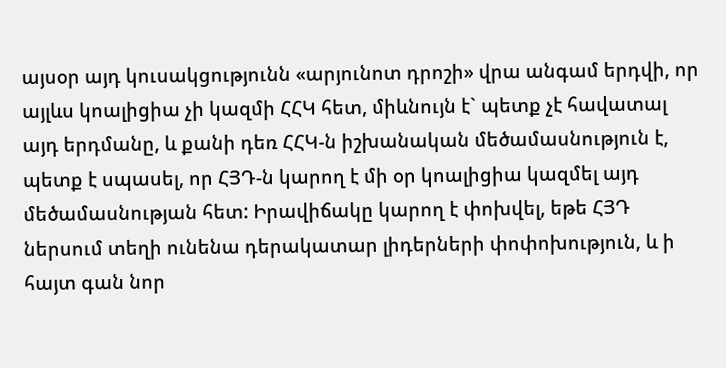այսօր այդ կուսակցությունն «արյունոտ դրոշի» վրա անգամ երդվի, որ այլևս կոալիցիա չի կազմի ՀՀԿ հետ, միևնույն է` պետք չէ հավատալ այդ երդմանը, և քանի դեռ ՀՀԿ-ն իշխանական մեծամասնություն է, պետք է սպասել, որ ՀՅԴ-ն կարող է մի օր կոալիցիա կազմել այդ մեծամասնության հետ: Իրավիճակը կարող է փոխվել, եթե ՀՅԴ ներսում տեղի ունենա դերակատար լիդերների փոփոխություն, և ի հայտ գան նոր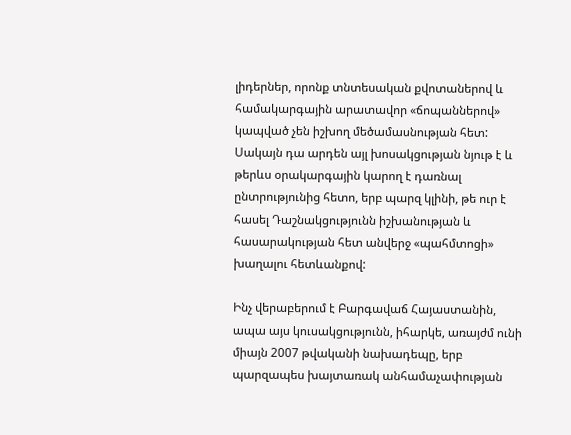լիդերներ, որոնք տնտեսական քվոտաներով և համակարգային արատավոր «ճոպաններով» կապված չեն իշխող մեծամասնության հետ: Սակայն դա արդեն այլ խոսակցության նյութ է և թերևս օրակարգային կարող է դառնալ ընտրությունից հետո, երբ պարզ կլինի, թե ուր է հասել Դաշնակցությունն իշխանության և հասարակության հետ անվերջ «պահմտոցի» խաղալու հետևանքով:

Ինչ վերաբերում է Բարգավաճ Հայաստանին, ապա այս կուսակցությունն, իհարկե, առայժմ ունի միայն 2007 թվականի նախադեպը, երբ պարզապես խայտառակ անհամաչափության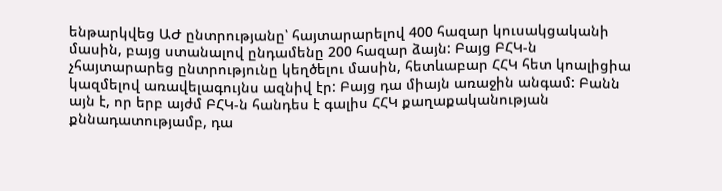ենթարկվեց ԱԺ ընտրությանը՝ հայտարարելով 400 հազար կուսակցականի մասին, բայց ստանալով ընդամենը 200 հազար ձայն: Բայց ԲՀԿ-ն չհայտարարեց ընտրությունը կեղծելու մասին, հետևաբար ՀՀԿ հետ կոալիցիա կազմելով առավելագույնս ազնիվ էր: Բայց դա միայն առաջին անգամ: Բանն այն է, որ երբ այժմ ԲՀԿ-ն հանդես է գալիս ՀՀԿ քաղաքականության քննադատությամբ, դա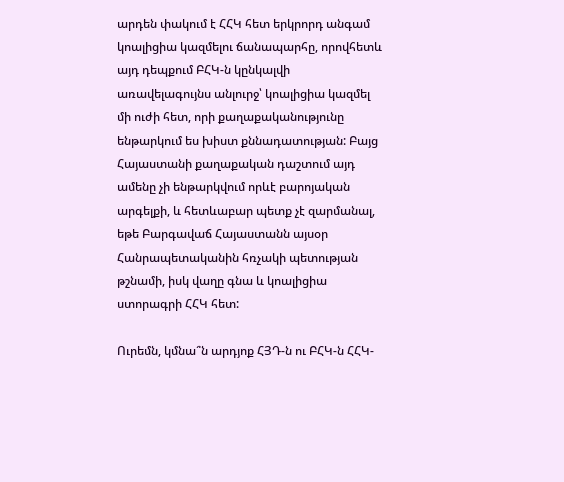արդեն փակում է ՀՀԿ հետ երկրորդ անգամ կոալիցիա կազմելու ճանապարհը, որովհետև այդ դեպքում ԲՀԿ-ն կընկալվի առավելագույնս անլուրջ՝ կոալիցիա կազմել մի ուժի հետ, որի քաղաքականությունը ենթարկում ես խիստ քննադատության: Բայց Հայաստանի քաղաքական դաշտում այդ ամենը չի ենթարկվում որևէ բարոյական արգելքի, և հետևաբար պետք չէ զարմանալ, եթե Բարգավաճ Հայաստանն այսօր Հանրապետականին հռչակի պետության թշնամի, իսկ վաղը գնա և կոալիցիա ստորագրի ՀՀԿ հետ:

Ուրեմն, կմնա՞ն արդյոք ՀՅԴ-ն ու ԲՀԿ-ն ՀՀԿ-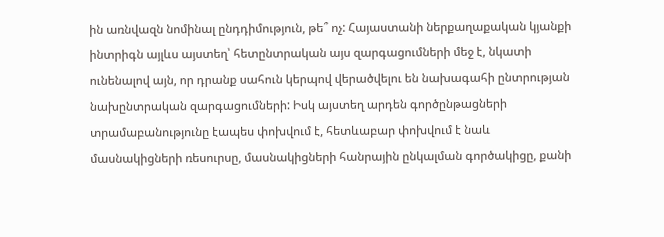ին առնվազն նոմինալ ընդդիմություն, թե՞ ոչ: Հայաստանի ներքաղաքական կյանքի ինտրիգն այլևս այստեղ՝ հետընտրական այս զարգացումների մեջ է, նկատի ունենալով այն, որ դրանք սահուն կերպով վերածվելու են նախագահի ընտրության նախընտրական զարգացումների: Իսկ այստեղ արդեն գործընթացների տրամաբանությունը էապես փոխվում է, հետևաբար փոխվում է նաև մասնակիցների ռեսուրսը, մասնակիցների հանրային ընկալման գործակիցը, քանի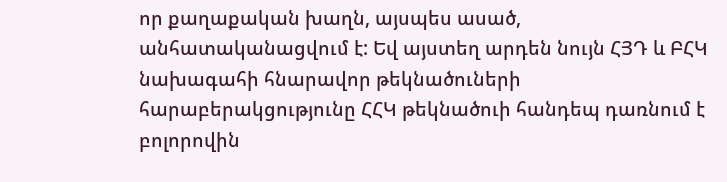որ քաղաքական խաղն, այսպես ասած, անհատականացվում է: Եվ այստեղ արդեն նույն ՀՅԴ և ԲՀԿ նախագահի հնարավոր թեկնածուների հարաբերակցությունը ՀՀԿ թեկնածուի հանդեպ դառնում է բոլորովին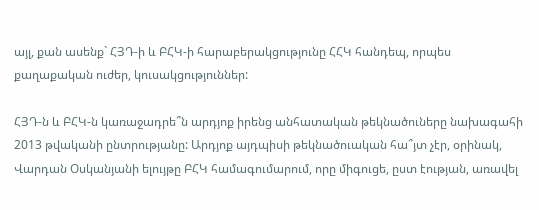այլ, քան ասենք` ՀՅԴ-ի և ԲՀԿ-ի հարաբերակցությունը ՀՀԿ հանդեպ, որպես քաղաքական ուժեր, կուսակցություններ:

ՀՅԴ-ն և ԲՀԿ-ն կառաջադրե՞ն արդյոք իրենց անհատական թեկնածուները նախագահի 2013 թվականի ընտրությանը: Արդյոք այդպիսի թեկնածուական հա՞յտ չէր, օրինակ, Վարդան Օսկանյանի ելույթը ԲՀԿ համագումարում, որը միգուցե, ըստ էության, առավել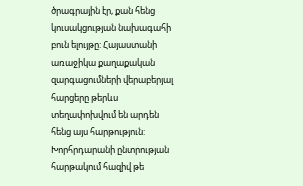ծրագրային էր, քան հենց կուսակցության նախագահի բուն ելույթը: Հայաստանի առաջիկա քաղաքական զարգացումների վերաբերյալ հարցերը թերևս տեղափոխվում են արդեն հենց այս հարթություն: Խորհրդարանի ընտրության հարթակում հազիվ թե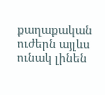քաղաքական ուժերն այլևս ունակ լինեն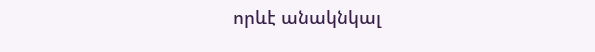որևէ անակնկալ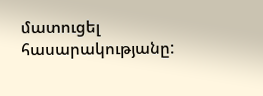մատուցել հասարակությանը: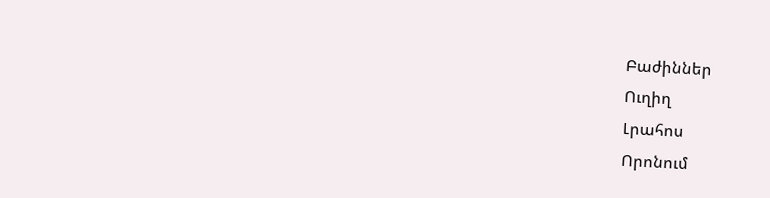Բաժիններ
Ուղիղ
Լրահոս
Որոնում